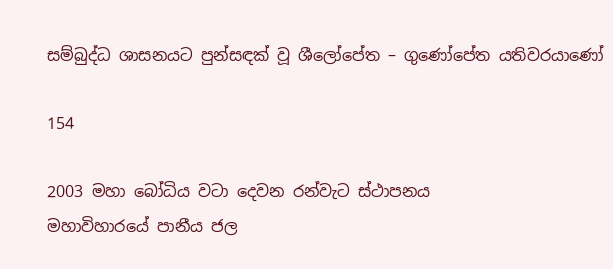සම්බුද්ධ ශාසනයට පුන්සඳක් වූ ශීලෝපේත – ගුණෝපේත යතිවරයාණෝ

154

2003 මහා බෝධිය වටා දෙවන රන්වැට ස්ථාපනය
මහාවිහාරයේ පානීය ජල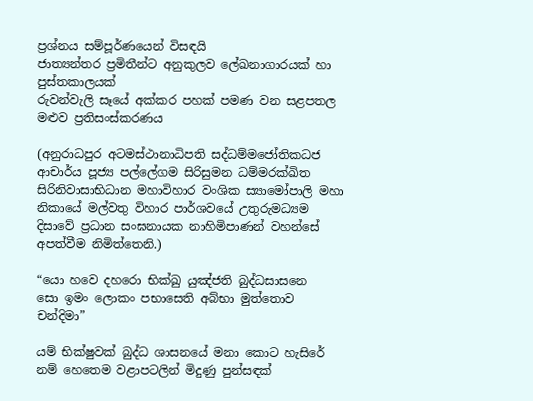ප්‍රශ්නය සම්පූර්ණයෙන් විසඳයි
ජාත්‍යන්තර ප්‍රමිතීන්ට අනුකුලව ලේඛනාගාරයක් හා පුස්තකාලයක්
රුවන්වැලි සෑයේ අක්කර පහක් පමණ වන සළපතල මළුව ප්‍රතිසංස්කරණය

(අනුරාධපුර අටමස්ථානාධිපති සද්ධම්මජෝතිකධජ ආචාර්ය පූජ්‍ය පල්ලේගම සිරිසුමන ධම්මරක්ඛිත සිරිනිවාසාභිධාන මහාවිහාර වංශික ස්‍යාමෝපාලි මහා නිකායේ මල්වතු විහාර පාර්ශවයේ උතුරුමධ්‍යම දිසාවේ ප්‍රධාන සංඝනායක නාහිමිපාණන් වහන්සේ අපත්වීම නිමිත්තෙනි.)

“යො හවෙ දහරො භික්ඛු යුඤ්ජති බුද්ධසාසනෙ
සො ඉමං ලොකං පභාසෙති අබ්භා මුත්තොව චන්දිමා”

යම් භික්ෂුවක් බුද්ධ ශාසනයේ මනා කොට හැසිරේ නම් හෙතෙම වළාපටලින් මිදුණු පුන්සඳක්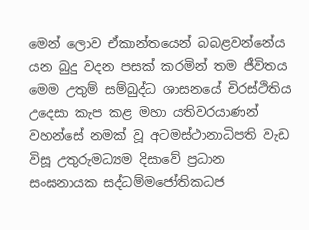මෙන් ලොව ඒකාන්තයෙන් බබළවන්නේය යන බුදු වදන පසක් කරමින් තම ජීවිතය මෙම උතුම් සම්බුද්ධ ශාසනයේ චිරස්ථිතිය උදෙසා කැප කළ මහා යතිවරයාණන් වහන්සේ නමක් වූ අටමස්ථානාධිපති වැඩ විසූ උතුරුමධ්‍යම දිසාවේ ප්‍රධාන සංඝනායක සද්ධම්මජෝතිකධජ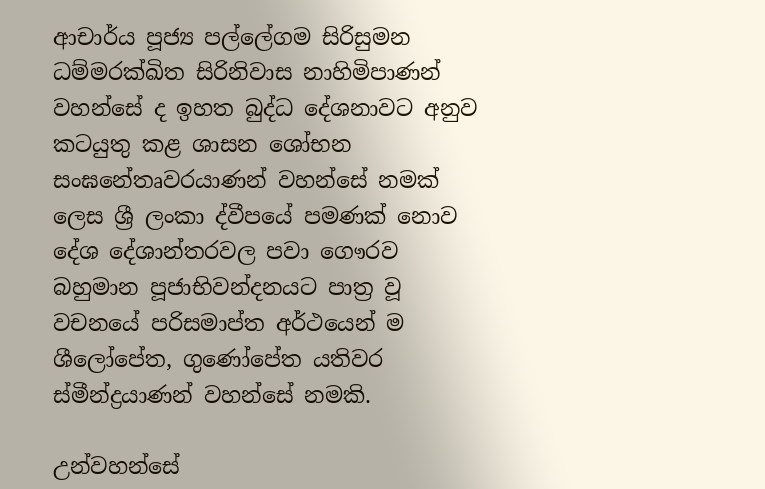ආචාර්ය පූජ්‍ය පල්ලේගම සිරිසුමන ධම්මරක්ඛිත සිරිනිවාස නාහිමිපාණන් වහන්සේ ද ඉහත බුද්ධ දේශනාවට අනුව කටයුතු කළ ශාසන ශෝභන සංඝනේතෘවරයාණන් වහන්සේ නමක් ලෙස ශ්‍රී ලංකා ද්වීපයේ පමණක් නොව දේශ දේශාන්තරවල පවා ගෞරව බහුමාන පූජාභිවන්දනයට පාත්‍ර වූ වචනයේ පරිසමාප්ත අර්ථයෙන් ම ශීලෝපේත, ගුණෝපේත යතිවර ස්මීන්ද්‍රයාණන් වහන්සේ නමකි.

උන්වහන්සේ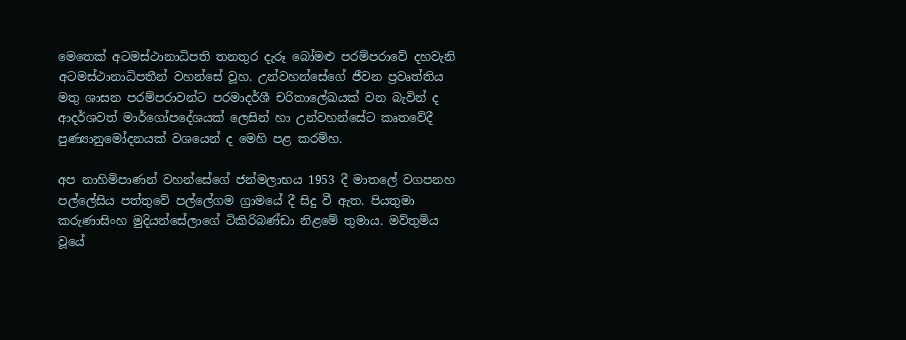මෙතෙක් අටමස්ථානාධිපති තනතුර දැරූ බෝමළු පරම්පරාවේ දහවැනි අටමස්ථානාධිපතීන් වහන්සේ වූහ. උන්වහන්සේගේ ජීවන ප්‍රවෘත්තිය මතු ශාසන පරම්පරාවන්ට පරමාදර්ශී චරිතාලේඛයක් වන බැවින් ද ආදර්ශවත් මාර්ගෝපදේශයක් ලෙසින් හා උන්වහන්සේට කෘතවේදී පුණ්‍යානුමෝදනයක් වශයෙන් ද මෙහි පළ කරම්හ.

අප නාහිමිපාණන් වහන්සේගේ ජන්මලාභය 1953 දී මාතලේ වගපනහ පල්ලේසිය පත්තුවේ පල්ලේගම ග්‍රාමයේ දී සිදු වී ඇත. පියතුමා කරුණාසිංහ මුදියන්සේලාගේ ටිකිරිබණ්ඩා නිළමේ තුමාය. මව්තුමිය වූයේ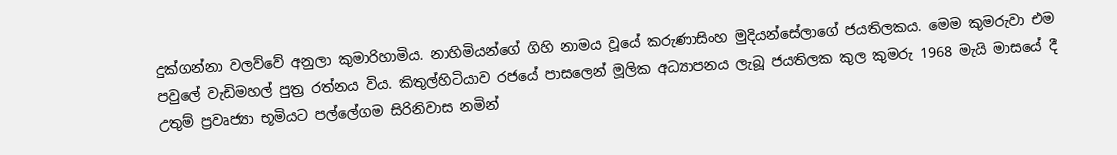දුක්ගන්නා වලව්වේ අනුලා කුමාරිහාමිය. නාහිමියන්ගේ ගිහි නාමය වූයේ කරුණාසිංහ මුදියන්සේලාගේ ජයතිලකය. මෙම කුමරුවා එම පවුලේ වැඩිමහල් පුත්‍ර රත්නය විය. කිතුල්හිටියාව රජයේ පාසලෙන් මූලික අධ්‍යාපනය ලැබූ ජයතිලක කුල කුමරු 1968 මැයි මාසයේ දී උතුම් ප්‍රවෘජ්‍යා භූමියට පල්ලේගම සිරිනිවාස නමින්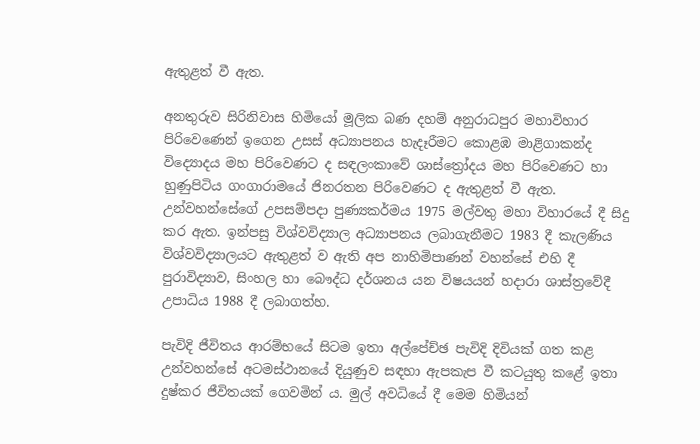ඇතුළත් වී ඇත.

අනතුරුව සිරිනිවාස හිමියෝ මූලික බණ දහම් අනුරාධපුර මහාවිහාර පිරිවෙණෙන් ඉගෙන උසස් අධ්‍යාපනය හැදෑරීමට කොළඹ මාළිගාකන්ද විද්‍යොදය මහ පිරිවෙණට ද සඳලංකාවේ ශාස්ත්‍රෝදය මහ පිරිවෙණට හා හුණුපිටිය ගංගාරාමයේ ජිනරතන පිරිවෙණට ද ඇතුළත් වී ඇත. උන්වහන්සේගේ උපසම්පදා පුණ්‍යකර්මය 1975 මල්වතු මහා විහාරයේ දී සිදු කර ඇත. ඉන්පසු විශ්වවිද්‍යාල අධ්‍යාපනය ලබාගැනීමට 1983 දී කැලණිය විශ්වවිද්‍යාලයට ඇතුළත් ව ඇති අප නාහිමිපාණන් වහන්සේ එහි දී පුරාවිද්‍යාව, සිංහල හා බෞද්ධ දර්ශනය යන විෂයයන් හදාරා ශාස්ත්‍රවේදී උපාධිය 1988 දී ලබාගත්හ.

පැවිදි ජීවිතය ආරම්භයේ සිටම ඉතා අල්පේච්ඡ පැවිදි දිවියක් ගත කළ උන්වහන්සේ අටමස්ථානයේ දියුණුව සඳහා ඇපකැප වී කටයුතු කළේ ඉතා දුෂ්කර ජීවිතයක් ගෙවමින් ය. මුල් අවධියේ දී මෙම හිමියන්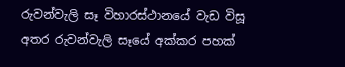රුවන්වැලි සෑ විහාරස්ථානයේ වැඩ විසූ අතර රුවන්වැලි සෑයේ අක්කර පහක්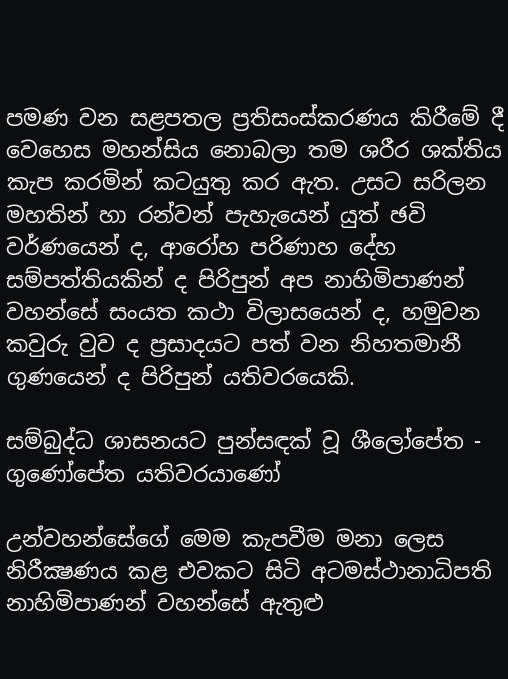පමණ වන සළපතල ප්‍රතිසංස්කරණය කිරීමේ දී වෙහෙස මහන්සිය නොබලා තම ශරීර ශක්තිය කැප කරමින් කටයුතු කර ඇත. උසට සරිලන මහතින් හා රන්වන් පැහැයෙන් යුත් ඡවි වර්ණයෙන් ද, ආරෝහ පරිණාහ දේහ සම්පත්තියකින් ද පිරිපුන් අප නාහිමිපාණන් වහන්සේ සංයත කථා විලාසයෙන් ද, හමුවන කවුරු වුව ද ප්‍රසාදයට පත් වන නිහතමානී ගුණයෙන් ද පිරිපුන් යතිවරයෙකි.

සම්බුද්ධ ශාසනයට පුන්සඳක් වූ ශීලෝපේත - ගුණෝපේත යතිවරයාණෝ

උන්වහන්සේගේ මෙම කැපවීම මනා ලෙස නිරීක්‍ෂණය කළ එවකට සිටි අටමස්ථානාධිපති නාහිමිපාණන් වහන්සේ ඇතුළු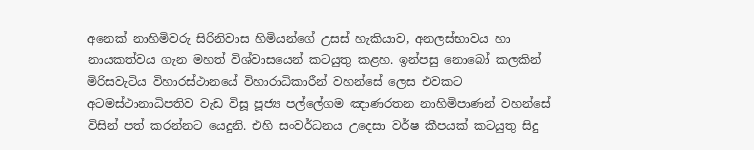අනෙක් නාහිමිවරු සිරිනිවාස හිමියන්ගේ උසස් හැකියාව, අනලස්භාවය හා නායකත්වය ගැන මහත් විශ්වාසයෙන් කටයුතු කළහ. ඉන්පසු නොබෝ කලකින් මිරිසවැටිය විහාරස්ථානයේ විහාරාධිකාරීන් වහන්සේ ලෙස එවකට අටමස්ථානාධිපතිව වැඩ විසූ පූජ්‍ය පල්ලේගම ඤාණරතන නාහිමිපාණන් වහන්සේ විසින් පත් කරන්නට යෙදුනි. එහි සංවර්ධනය උදෙසා වර්ෂ කීපයක් කටයුතු සිදු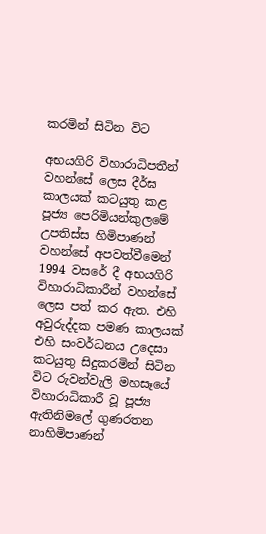කරමින් සිටින විට

අභයගිරි විහාරාධිපතීන් වහන්සේ ලෙස දීර්ඝ කාලයක් කටයුතු කළ පූජ්‍ය පෙරිමියන්කුලමේ උපතිස්ස හිමිපාණන් වහන්සේ අපවත්වීමෙන් 1994 වසරේ දී අභයගිරි විහාරාධිකාරීන් වහන්සේ ලෙස පත් කර ඇත. එහි අවුරුද්දක පමණ කාලයක් එහි සංවර්ධනය උදෙසා කටයුතු සිදුකරමින් සිටින විට රුවන්වැලි මහසෑයේ විහාරාධිකාරී වූ පූජ්‍ය ඇතිනිමලේ ගුණරතන නාහිමිපාණන්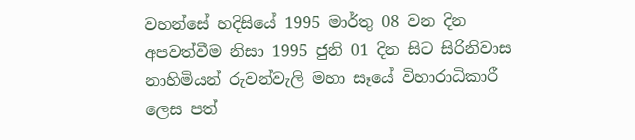වහන්සේ හදිසියේ 1995 මාර්තු 08 වන දින අපවත්වීම නිසා 1995 ජුනි 01 දින සිට සිරිනිවාස නාහිමියන් රුවන්වැලි මහා සෑයේ විහාරාධිකාරී ලෙස පත්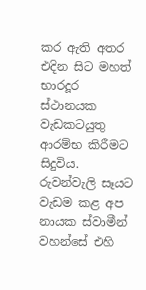කර ඇති අතර එදින සිට මහත් භාරදූර ස්ථානයක වැඩකටයුතු ආරම්භ කිරීමට සිදුවිය. රුවන්වැලි සෑයට වැඩම කළ අප නායක ස්වාමීන් වහන්සේ එහි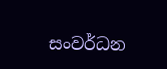සංවර්ධන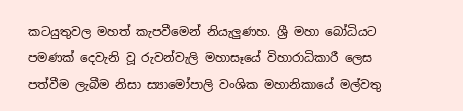කටයුතුවල මහත් කැපවීමෙන් නියැලුණහ. ශ්‍රී මහා බෝධියට පමණක් දෙවැනි වූ රුවන්වැලි මහාසෑයේ විහාරාධිකාරී ලෙස පත්වීම ලැබීම නිසා ස්‍යාමෝපාලි වංශික මහානිකායේ මල්වතු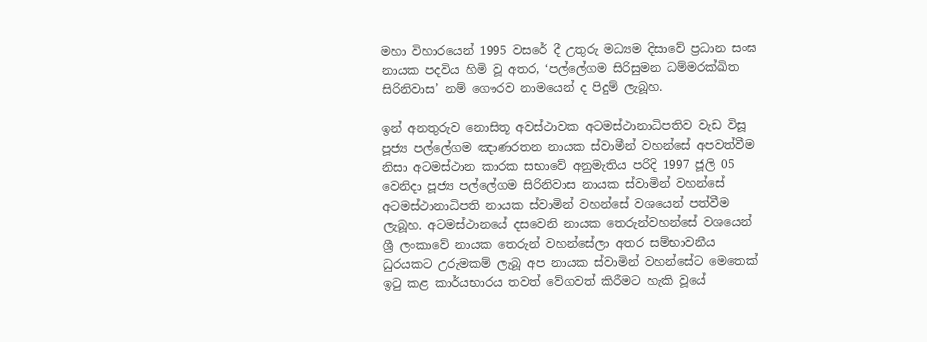මහා විහාරයෙන් 1995 වසරේ දී උතුරු මධ්‍යම දිසාවේ ප්‍රධාන සංඝ නායක පදවිය හිමි වූ අතර, ‘පල්ලේගම සිරිසුමන ධම්මරක්ඛිත සිරිනිවාස’ නම් ගෞරව නාමයෙන් ද පිදුම් ලැබූහ.

ඉන් අනතුරුව නොසිතූ අවස්ථාවක අටමස්ථානාධිපතිව වැඩ විසූ පූජ්‍ය පල්ලේගම ඤාණරතන නායක ස්වාමීන් වහන්සේ අපවත්වීම නිසා අටමස්ථාන කාරක සභාවේ අනුමැතිය පරිදි 1997 ජූලි 05 වෙනිදා පූජ්‍ය පල්ලේගම සිරිනිවාස නායක ස්වාමින් වහන්සේ අටමස්ථානාධිපති නායක ස්වාමින් වහන්සේ වශයෙන් පත්වීම ලැබූහ. අටමස්ථානයේ දසවෙනි නායක තෙරුන්වහන්සේ වශයෙන් ශ්‍රී ලංකාවේ නායක තෙරුන් වහන්සේලා අතර සම්භාවනීය ධුරයකට උරුමකම් ලැබූ අප නායක ස්වාමින් වහන්සේට මෙතෙක් ඉටු කළ කාර්යභාරය තවත් වේගවත් කිරීමට හැකි වූයේ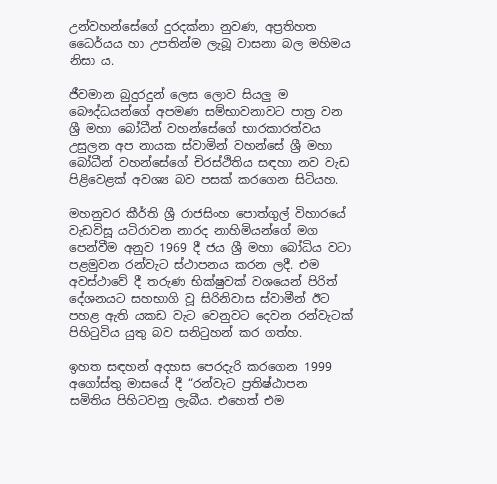උන්වහන්සේගේ දුරදක්නා නුවණ, අප්‍රතිහත ධෛර්යය හා උපතින්ම ලැබූ වාසනා බල මහිමය නිසා ය.

ජීවමාන බුදුරදුන් ලෙස ලොව සියලු ම බෞද්ධයන්ගේ අපමණ සම්භාවනාවට පාත්‍ර වන ශ්‍රී මහා බෝධීන් වහන්සේගේ භාරකාරත්වය උසුලන අප නායක ස්වාමින් වහන්සේ ශ්‍රී මහා බෝධීන් වහන්සේගේ චිරස්ථිතිය සඳහා නව වැඩ පිළිවෙළක් අවශ්‍ය බව පසක් කරගෙන සිටියහ.

මහනුවර කීර්ති ශ්‍රී රාජසිංහ පොත්ගුල් විහාරයේ වැඩවිසූ යටිරාවන නාරද නාහිමියන්ගේ මග පෙන්වීම අනුව 1969 දී ජය ශ්‍රී මහා බෝධිය වටා පළමුවන රන්වැට ස්ථාපනය කරන ලදී. එම අවස්ථාවේ දී තරුණ භික්ෂුවක් වශයෙන් පිරිත් දේශනයට සහභාගි වූ සිරිනිවාස ස්වාමීන් ඊට පහළ ඇති යකඩ වැට වෙනුවට දෙවන රන්වැටක් පිහිටුවිය යුතු බව සනිටුහන් කර ගත්හ.

ඉහත සඳහන් අදහස පෙරදැරි කරගෙන 1999 අගෝස්තු මාසයේ දී “රන්වැට ප්‍රතිෂ්ඨාපන සමිතිය පිහිටවනු ලැබීය. එහෙත් එම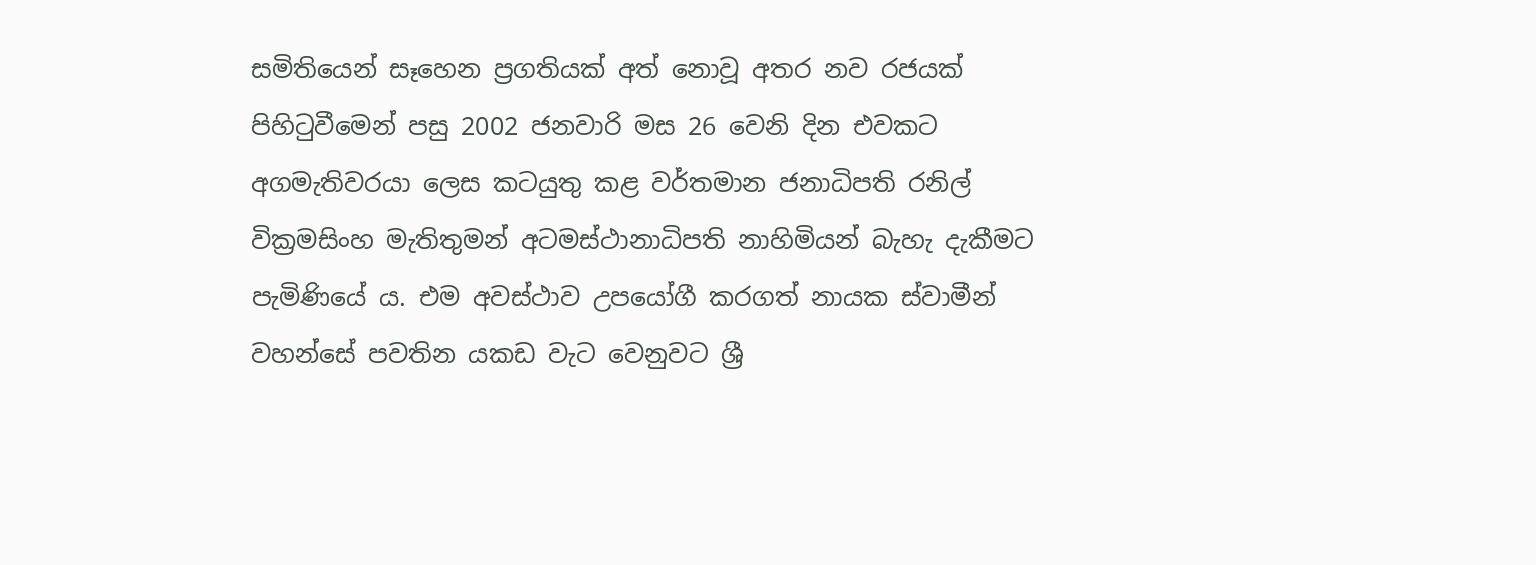සමිතියෙන් සෑහෙන ප්‍රගතියක් අත් නොවූ අතර නව රජයක් පිහිටුවීමෙන් පසු 2002 ජනවාරි මස 26 වෙනි දින එවකට අගමැතිවරයා ලෙස කටයුතු කළ වර්තමාන ජනාධිපති රනිල් වික්‍රමසිංහ මැතිතුමන් අටමස්ථානාධිපති නාහිමියන් බැහැ දැකීමට පැමිණියේ ය. එම අවස්ථාව උපයෝගී කරගත් නායක ස්වාමීන් වහන්සේ පවතින යකඩ වැට වෙනුවට ශ්‍රී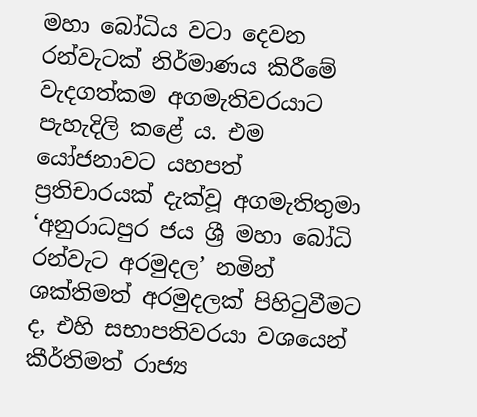මහා බෝධිය වටා දෙවන රන්වැටක් නිර්මාණය කිරීමේ වැදගත්කම අගමැතිවරයාට පැහැදිලි කළේ ය. එම යෝජනාවට යහපත් ප්‍රතිචාරයක් දැක්වූ අගමැතිතුමා ‘අනුරාධපුර ජය ශ්‍රී මහා බෝධි රන්වැට අරමුදල’ නමින් ශක්තිමත් අරමුදලක් පිහිටුවීමට ද, එහි සභාපතිවරයා වශයෙන් කීර්තිමත් රාජ්‍ය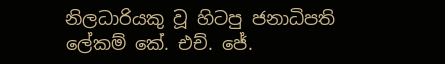නිලධාරියකු වූ හිටපු ජනාධිපති ලේකම් කේ. එච්. ජේ.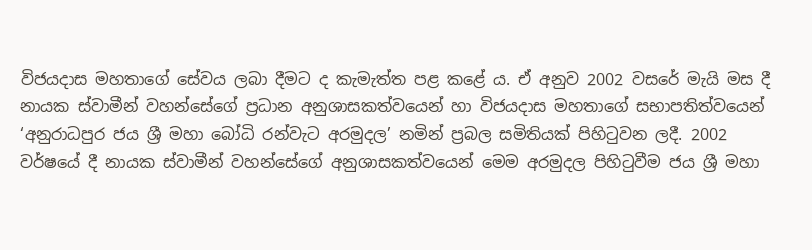විජයදාස මහතාගේ සේවය ලබා දීමට ද කැමැත්ත පළ කළේ ය. ඒ අනුව 2002 වසරේ මැයි මස දී නායක ස්වාමීන් වහන්සේගේ ප්‍රධාන අනුශාසකත්වයෙන් හා විජයදාස මහතාගේ සභාපතිත්වයෙන් ‘අනුරාධපුර ජය ශ්‍රී මහා බෝධි රන්වැට අරමුදල’ නමින් ප්‍රබල සමිතියක් පිහිටුවන ලදී. 2002 වර්ෂයේ දී නායක ස්වාමීන් වහන්සේගේ අනුශාසකත්වයෙන් මෙම අරමුදල පිහිටුවීම ජය ශ්‍රී මහා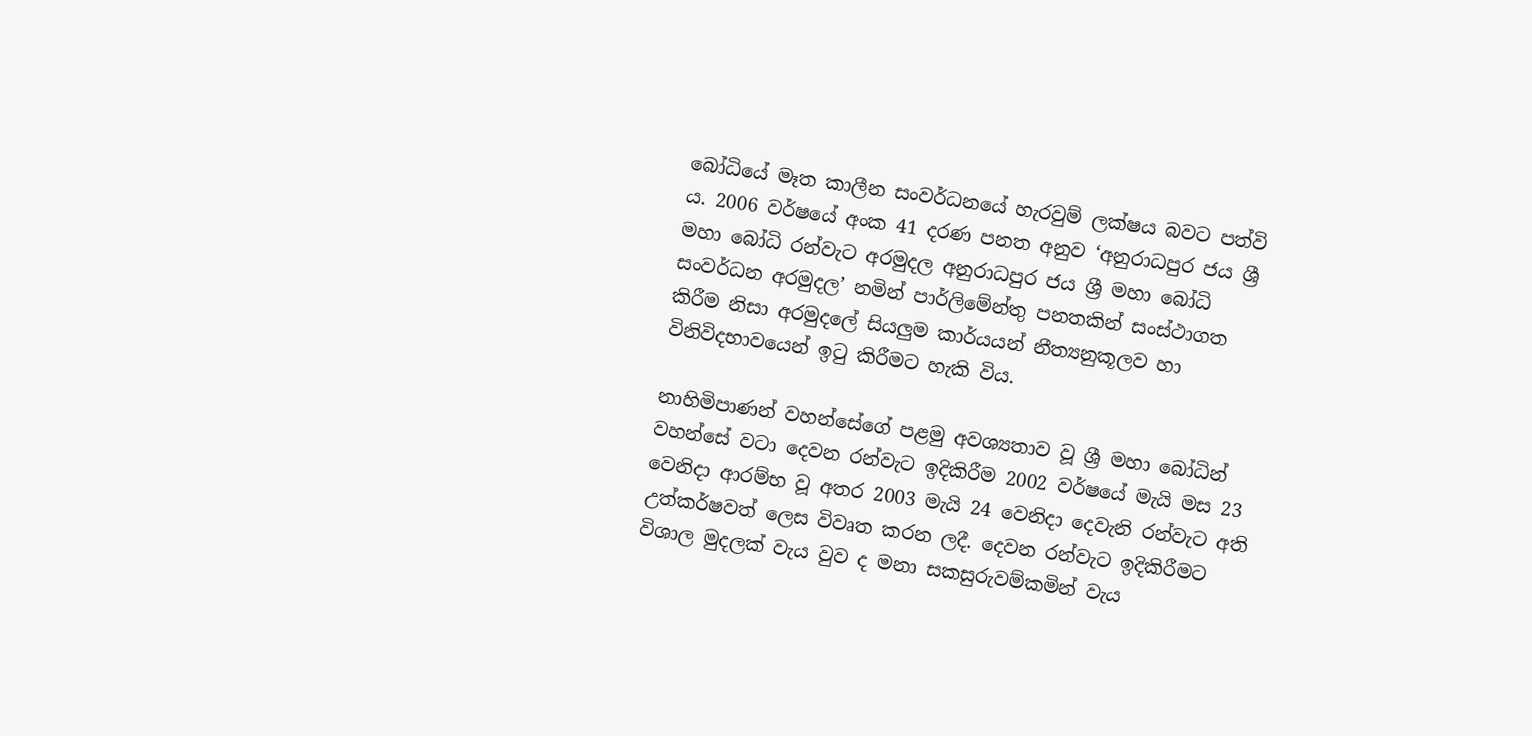බෝධියේ මෑත කාලීන සංවර්ධනයේ හැරවුම් ලක්ෂය බවට පත්වි ය. 2006 වර්ෂයේ අංක 41 දරණ පනත අනුව ‘අනුරාධපුර ජය ශ්‍රී මහා බෝධි රන්වැට අරමුදල අනුරාධපුර ජය ශ්‍රී මහා බෝධි සංවර්ධන අරමුදල’ නමින් පාර්ලිමේන්තු පනතකින් සංස්ථාගත කිරීම නිසා අරමුදලේ සියලුම කාර්යයන් නීත්‍යනුකූලව හා විනිවිදභාවයෙන් ඉටු කිරීමට හැකි විය.

නාහිමිපාණන් වහන්සේගේ පළමු අවශ්‍යතාව වූ ශ්‍රී මහා බෝධින් වහන්සේ වටා දෙවන රන්වැට ඉදිකිරීම 2002 වර්ෂයේ මැයි මස 23 වෙනිදා ආරම්භ වූ අතර 2003 මැයි 24 වෙනිදා දෙවැනි රන්වැට අති උත්කර්ෂවත් ලෙස විවෘත කරන ලදී. දෙවන රන්වැට ඉදිකිරීමට විශාල මුදලක් වැය වුව ද මනා සකසුරුවම්කමින් වැය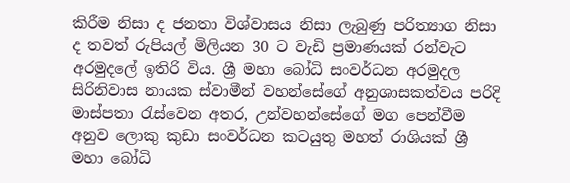කිරීම නිසා ද ජනතා විශ්වාසය නිසා ලැබුණු පරිත්‍යාග නිසා ද තවත් රුපියල් මිලියන 30 ට වැඩි ප්‍රමාණයක් රන්වැට අරමුදලේ ඉතිරි විය. ශ්‍රී මහා බෝධි සංවර්ධන අරමුදල සිරිනිවාස නායක ස්වාමීන් වහන්සේගේ අනුශාසකත්වය පරිදි මාස්පතා රැස්වෙන අතර, උන්වහන්සේගේ මග පෙන්වීම අනුව ලොකු කුඩා සංවර්ධන කටයුතු මහත් රාශියක් ශ්‍රී මහා බෝධි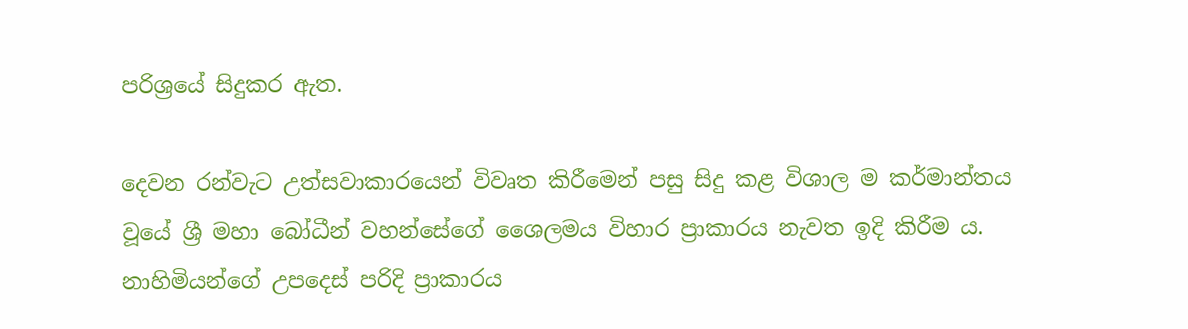පරිශ්‍රයේ සිදුකර ඇත.

දෙවන රන්වැට උත්සවාකාරයෙන් විවෘත කිරීමෙන් පසු සිදු කළ විශාල ම කර්මාන්තය වූයේ ශ්‍රී මහා බෝධීන් වහන්සේගේ ශෛලමය විහාර ප්‍රාකාරය නැවත ඉදි කිරීම ය. නාහිමියන්ගේ උපදෙස් පරිදි ප්‍රාකාරය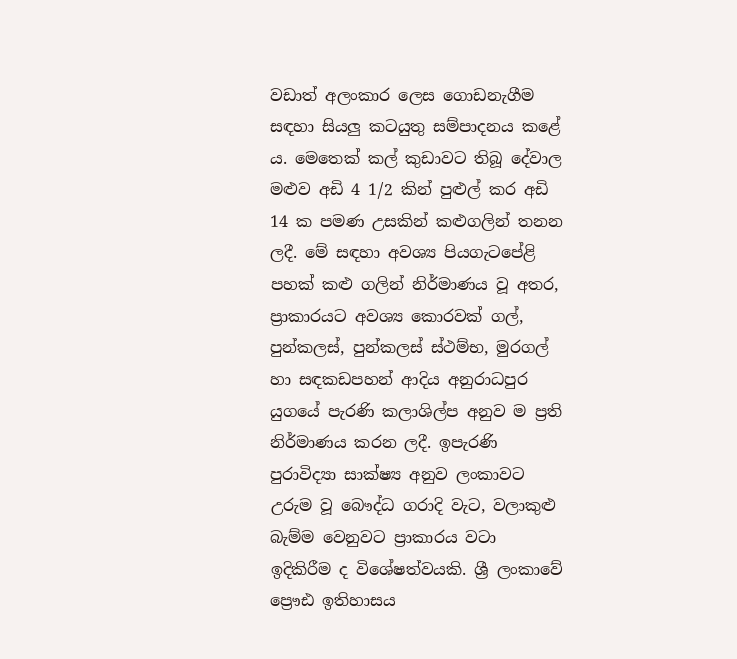වඩාත් අලංකාර ලෙස ගොඩනැගීම සඳහා සියලු කටයුතු සම්පාදනය කළේ ය. මෙතෙක් කල් කුඩාවට තිබූ දේවාල මළුව අඩි 4 1/2 කින් පුළුල් කර අඩි 14 ක පමණ උසකින් කළුගලින් තනන ලදී. මේ සඳහා අවශ්‍ය පියගැටපේළි පහක් කළු ගලින් නිර්මාණය වූ අතර, ප්‍රාකාරයට අවශ්‍ය කොරවක් ගල්, පුන්කලස්, පුන්කලස් ස්ථම්භ, මුරගල් හා සඳකඩපහන් ආදිය අනුරාධපුර යුගයේ පැරණි කලාශිල්ප අනුව ම ප්‍රති නිර්මාණය කරන ලදී. ඉපැරණි පුරාවිද්‍යා සාක්ෂ්‍ය අනුව ලංකාවට උරුම වූ බෞද්ධ ගරාදි වැට, වලාකුළු බැම්ම වෙනුවට ප්‍රාකාරය වටා ඉදිකිරීම ද විශේෂත්වයකි. ශ්‍රී ලංකාවේ ප්‍රෞඪ ඉතිහාසය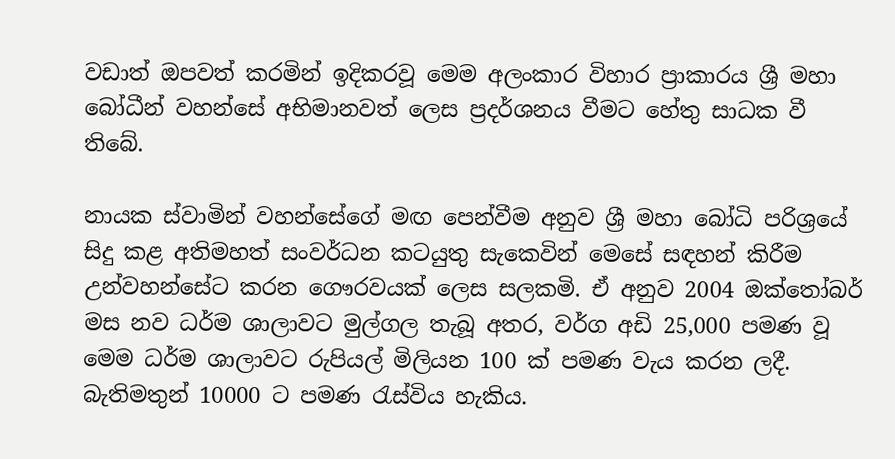වඩාත් ඔපවත් කරමින් ඉදිකරවූ මෙම අලංකාර විහාර ප්‍රාකාරය ශ්‍රී මහා බෝධීන් වහන්සේ අභිමානවත් ලෙස ප්‍රදර්ශනය වීමට හේතු සාධක වී තිබේ.

නායක ස්වාමින් වහන්සේගේ මඟ පෙන්වීම අනුව ශ්‍රී මහා බෝධි පරිශ්‍රයේ සිදු කළ අතිමහත් සංවර්ධන කටයුතු සැකෙවින් මෙසේ සඳහන් කිරීම උන්වහන්සේට කරන ගෞරවයක් ලෙස සලකමි. ඒ අනුව 2004 ඔක්තෝබර් මස නව ධර්ම ශාලාවට මුල්ගල තැබූ අතර, වර්ග අඩි 25,000 පමණ වූ මෙම ධර්ම ශාලාවට රුපියල් මිලියන 100 ක් පමණ වැය කරන ලදී. බැතිමතුන් 10000 ට පමණ රැස්විය හැකිය.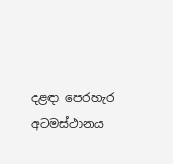දළඳා පෙරහැර අටමස්ථානය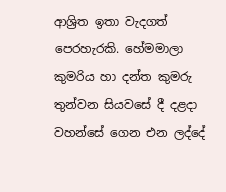ආශ්‍රිත ඉතා වැදගත් පෙරහැරකි. හේමමාලා කුමරිය හා දන්ත කුමරු තුන්වන සියවසේ දී දළදා වහන්සේ ගෙන එන ලද්දේ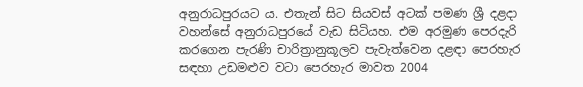අනුරාධපුරයට ය. එතැන් සිට සියවස් අටක් පමණ ශ්‍රී දළදා වහන්සේ අනුරාධපුරයේ වැඩ සිටියහ. එම අරමුණ පෙරදැරි කරගෙන පැරණි චාරිත්‍රානුකූලව පැවැත්වෙන දළඳා පෙරහැර සඳහා උඩමළුව වටා පෙරහැර මාවත 2004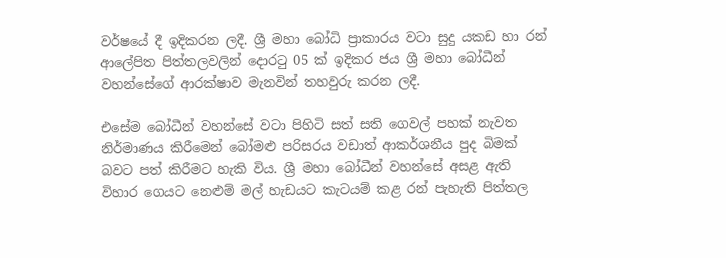වර්ෂයේ දී ඉදිකරන ලදී. ශ්‍රී මහා බෝධි ප්‍රාකාරය වටා සුදු යකඩ හා රන් ආලේපිත පිත්තලවලින් දොරටු 05 ක් ඉදිකර ජය ශ්‍රී මහා බෝධීන් වහන්සේගේ ආරක්ෂාව මැනවින් තහවුරු කරන ලදී.

එසේම බෝධීන් වහන්සේ වටා පිහිටි සත් සති ගෙවල් පහක් නැවත නිර්මාණය කිරීමෙන් බෝමළු පරිසරය වඩාත් ආකර්ශනීය පුද බිමක් බවට පත් කිරීමට හැකි විය. ශ්‍රී මහා බෝධීන් වහන්සේ අසළ ඇති විහාර ගෙයට නෙළුම් මල් හැඩයට කැටයම් කළ රන් පැහැති පිත්තල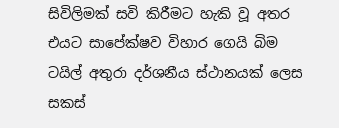සිවිලිමක් සවි කිරීමට හැකි වූ අතර එයට සාපේක්ෂව විහාර ගෙයි බිම ටයිල් අතුරා දර්ශනීය ස්ථානයක් ලෙස සකස්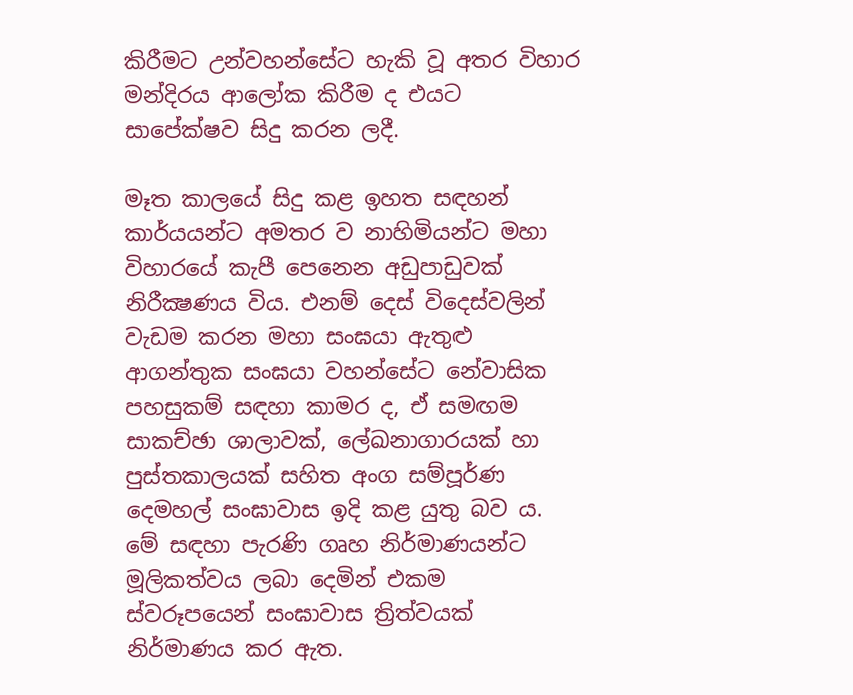කිරීමට උන්වහන්සේට හැකි වූ අතර විහාර මන්දිරය ආලෝක කිරීම ද එයට සාපේක්ෂව සිදු කරන ලදී.

මෑත කාලයේ සිදු කළ ඉහත සඳහන් කාර්යයන්ට අමතර ව නාහිමියන්ට මහා විහාරයේ කැපී පෙනෙන අඩුපාඩුවක් නිරීක්‍ෂණය විය. එනම් දෙස් විදෙස්වලින් වැඩම කරන මහා සංඝයා ඇතුළු ආගන්තුක සංඝයා වහන්සේට නේවාසික පහසුකම් සඳහා කාමර ද, ඒ සමඟම සාකච්ඡා ශාලාවක්, ලේඛනාගාරයක් හා පුස්තකාලයක් සහිත අංග සම්පූර්ණ දෙමහල් සංඝාවාස ඉදි කළ යුතු බව ය. මේ සඳහා පැරණි ගෘහ නිර්මාණයන්ට මූලිකත්වය ලබා දෙමින් එකම ස්වරූපයෙන් සංඝාවාස ත්‍රිත්වයක් නිර්මාණය කර ඇත.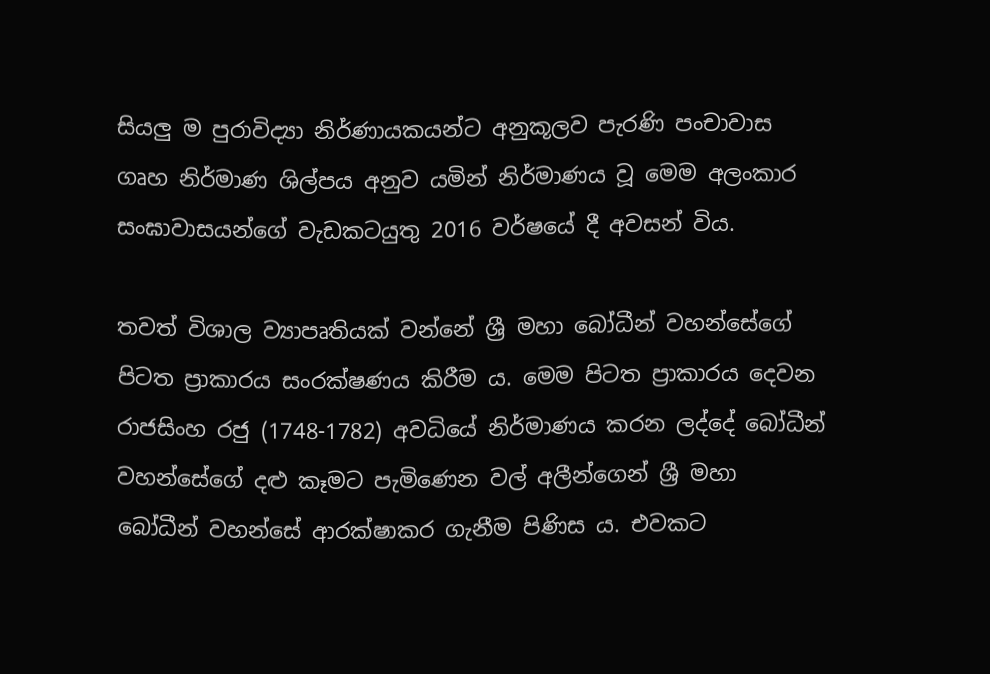සියලු ම පුරාවිද්‍යා නිර්ණායකයන්ට අනුකූලව පැරණි පංචාවාස ගෘහ නිර්මාණ ශිල්පය අනුව යමින් නිර්මාණය වූ මෙම අලංකාර සංඝාවාසයන්ගේ වැඩකටයුතු 2016 වර්ෂයේ දී අවසන් විය.

තවත් විශාල ව්‍යාපෘතියක් වන්නේ ශ්‍රී මහා බෝධීන් වහන්සේගේ පිටත ප්‍රාකාරය සංරක්ෂණය කිරීම ය. මෙම පිටත ප්‍රාකාරය දෙවන රාජසිංහ රජු (1748-1782) අවධියේ නිර්මාණය කරන ලද්දේ බෝධීන් වහන්සේගේ දළු කෑමට පැමිණෙන වල් අලීන්ගෙන් ශ්‍රී මහා බෝධීන් වහන්සේ ආරක්ෂාකර ගැනීම පිණිස ය. එවකට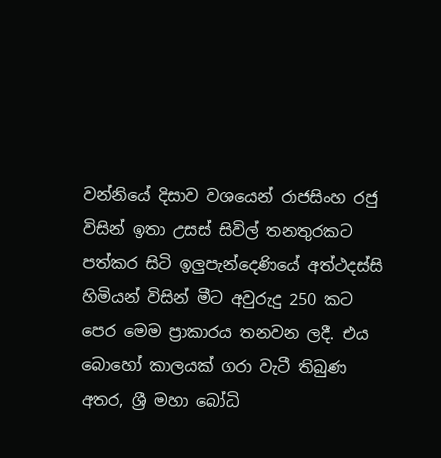වන්නියේ දිසාව වශයෙන් රාජසිංහ රජු විසින් ඉතා උසස් සිවිල් තනතුරකට පත්කර සිටි ඉලුපැන්දෙණියේ අත්ථදස්සි හිමියන් විසින් මීට අවුරුදු 250 කට පෙර මෙම ප්‍රාකාරය තනවන ලදී. එය බොහෝ කාලයක් ගරා වැටී තිබුණ අතර, ශ්‍රී මහා බෝධි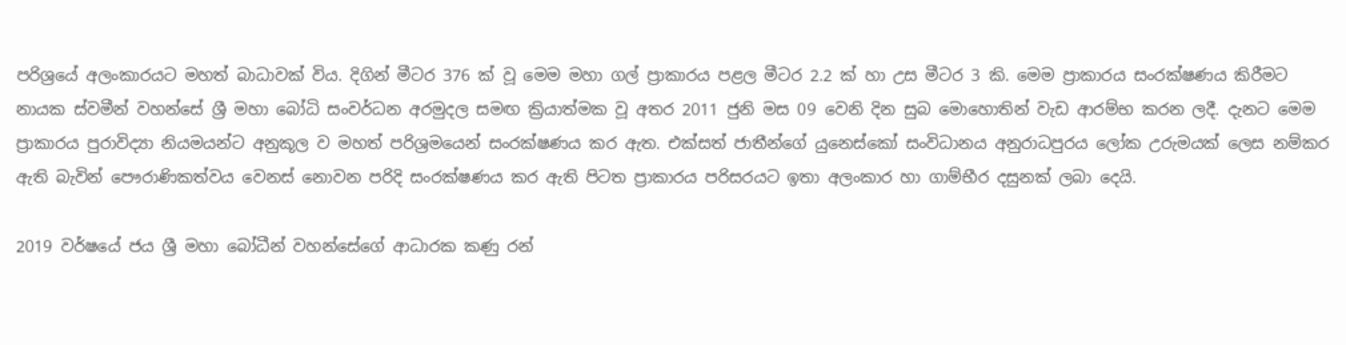පරිශ්‍රයේ අලංකාරයට මහත් බාධාවක් විය. දිගින් මීටර 376 ක් වූ මෙම මහා ගල් ප්‍රාකාරය පළල මීටර 2.2 ක් හා උස මීටර 3 කි. මෙම ප්‍රාකාරය සංරක්ෂණය කිරීමට නායක ස්වමීන් වහන්සේ ශ්‍රී මහා බෝධි සංවර්ධන අරමුදල සමඟ ක්‍රියාත්මක වූ අතර 2011 ජුනි මස 09 වෙනි දින සුබ මොහොතින් වැඩ ආරම්භ කරන ලදී. දැනට මෙම ප්‍රාකාරය පුරාවිද්‍යා නියමයන්ට අනුකූල ව මහත් පරිශ්‍රමයෙන් සංරක්ෂණය කර ඇත. එක්සත් ජාතීන්ගේ යුනෙස්කෝ සංවිධානය අනුරාධපුරය ලෝක උරුමයක් ලෙස නම්කර ඇති බැවින් පෞරාණිකත්වය වෙනස් නොවන පරිදි සංරක්ෂණය කර ඇති පිටත ප්‍රාකාරය පරිසරයට ඉතා අලංකාර හා ගාම්භීර දසුනක් ලබා දෙයි.

2019 වර්ෂයේ ජය ශ්‍රී මහා බෝධීන් වහන්සේගේ ආධාරක කණු රන්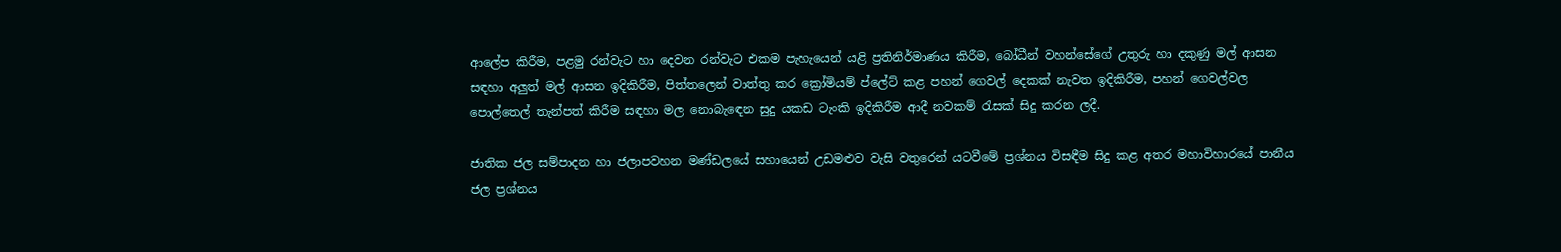ආලේප කිරීම, පළමු රන්වැට හා දෙවන රන්වැට එකම පැහැයෙන් යළි ප්‍රතිනිර්මාණය කිරීම, බෝධීන් වහන්සේගේ උතුරු හා දකුණු මල් ආසන සඳහා අලුත් මල් ආසන ඉදිකිරීම, පිත්තලෙන් වාත්තු කර ක්‍රෝමියම් ප්ලේට් කළ පහන් ගෙවල් දෙකක් නැවත ඉදිකිරීම, පහන් ගෙවල්වල පොල්තෙල් තැන්පත් කිරීම සඳහා මල නොබැඳෙන සුදු යකඩ ටැංකි ඉදිකිරීම ආදී නවකම් රැසක් සිදු කරන ලදී.

ජාතික ජල සම්පාදන හා ජලාපවහන මණ්ඩලයේ සහායෙන් උඩමළුව වැසි වතුරෙන් යටවීමේ ප්‍රශ්නය විසඳීම සිදු කළ අතර මහාවිහාරයේ පානීය ජල ප්‍රශ්නය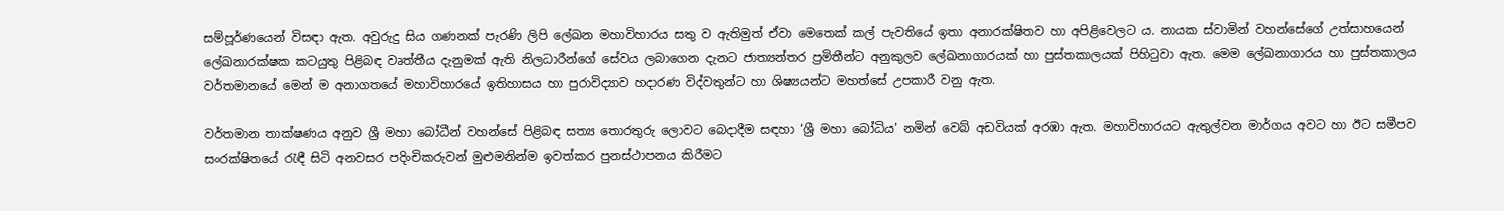සම්පූර්ණයෙන් විසඳා ඇත. අවුරුදු සිය ගණනක් පැරණි ලිපි ලේඛන මහාවිහාරය සතු ව ඇතිමුත් ඒවා මෙතෙක් කල් පැවතියේ ඉතා අනාරක්ෂිතව හා අපිළිවෙලට ය. නායක ස්වාමින් වහන්සේගේ උත්සාහයෙන් ලේඛනාරක්ෂක කටයුතු පිළිබඳ වෘත්තීය දැනුමක් ඇති නිලධාරීන්ගේ සේවය ලබාගෙන දැනට ජාත්‍යන්තර ප්‍රමිතීන්ට අනුකුලව ලේඛනාගාරයක් හා පුස්තකාලයක් පිහිටුවා ඇත. මෙම ලේඛනාගාරය හා පුස්තකාලය වර්තමානයේ මෙන් ම අනාගතයේ මහාවිහාරයේ ඉතිහාසය හා පුරාවිද්‍යාව හදාරණ විද්වතුන්ට හා ශිෂ්‍යයන්ට මහත්සේ උපකාරී වනු ඇත.

වර්තමාන තාක්ෂණය අනුව ශ්‍රී මහා බෝධීන් වහන්සේ පිළිබඳ සත්‍ය තොරතුරු ලොවට බෙදාදීම සඳහා ‘ශ්‍රී මහා බෝධිය’ නමින් වෙබ් අඩවියක් අරඹා ඇත. මහාවිහාරයට ඇතුල්වන මාර්ගය අවට හා ඊට සමීපව සංරක්ෂිතයේ රැඳී සිටි අනවසර පදිංචිකරුවන් මුළුමනින්ම ඉවත්කර පුනස්ථාපනය කිරීමට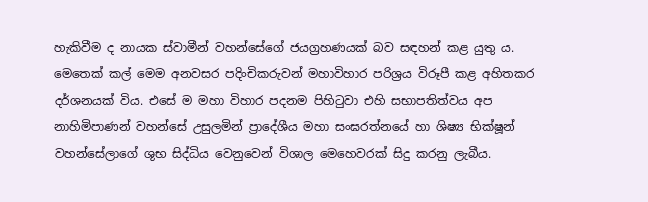හැකිවීම ද නායක ස්වාමීන් වහන්සේගේ ජයග්‍රහණයක් බව සඳහන් කළ යුතු ය. මෙතෙක් කල් මෙම අනවසර පදිංචිකරුවන් මහාවිහාර පරිශ්‍රය විරූපී කළ අහිතකර දර්ශනයක් විය. එසේ ම මහා විහාර පදනම පිහිටුවා එහි සභාපතිත්වය අප නාහිමිපාණන් වහන්සේ උසුලමින් ප්‍රාදේශීය මහා සංඝරත්නයේ හා ශිෂ්‍ය භික්ෂූන් වහන්සේලාගේ ශුභ සිද්ධිය වෙනුවෙන් විශාල මෙහෙවරක් සිදු කරනු ලැබීය.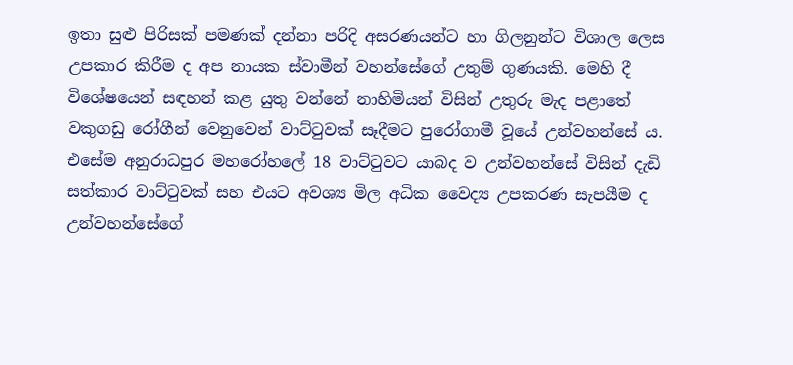ඉතා සුළු පිරිසක් පමණක් දන්නා පරිදි අසරණයන්ට හා ගිලනුන්ට විශාල ලෙස උපකාර කිරීම ද අප නායක ස්වාමීන් වහන්සේගේ උතුම් ගුණයකි. මෙහි දී විශේෂයෙන් සඳහන් කළ යුතු වන්නේ නාහිමියන් විසින් උතුරු මැද පළාතේ වකුගඩු රෝගීන් වෙනුවෙන් වාට්ටුවක් සෑදීමට පුරෝගාමී වූයේ උන්වහන්සේ ය. එසේම අනුරාධපුර මහරෝහලේ 18 වාට්ටුවට යාබද ව උන්වහන්සේ විසින් දැඩි සත්කාර වාට්ටුවක් සහ එයට අවශ්‍ය මිල අධික වෛද්‍ය උපකරණ සැපයීම ද උන්වහන්සේගේ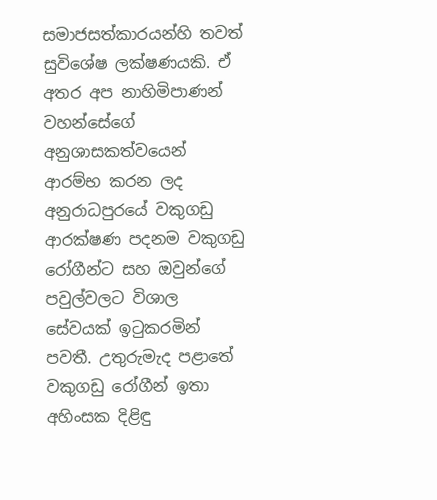සමාජසත්කාරයන්හි තවත් සුවිශේෂ ලක්ෂණයකි. ඒ අතර අප නාහිමිපාණන් වහන්සේගේ අනුශාසකත්වයෙන් ආරම්භ කරන ලද අනුරාධපුරයේ වකුගඩු ආරක්ෂණ පදනම වකුගඩු රෝගීන්ට සහ ඔවුන්ගේ පවුල්වලට විශාල සේවයක් ඉටුකරමින් පවතී. උතුරුමැද පළාතේ වකුගඩු රෝගීන් ඉතා අහිංසක දිළිඳු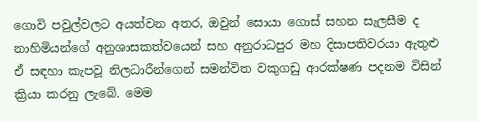ගොවි පවුල්වලට අයත්වන අතර, ඔවුන් සොයා ගොස් සහන සැලසීම ද නාහිමියන්ගේ අනුශාසකත්වයෙන් සහ අනුරාධපුර මහ දිසාපතිවරයා ඇතුළු ඒ සඳහා කැපවූ නිලධාරීන්ගෙන් සමන්විත වකුගඩු ආරක්ෂණ පදනම විසින් ක්‍රියා කරනු ලැබේ. මෙම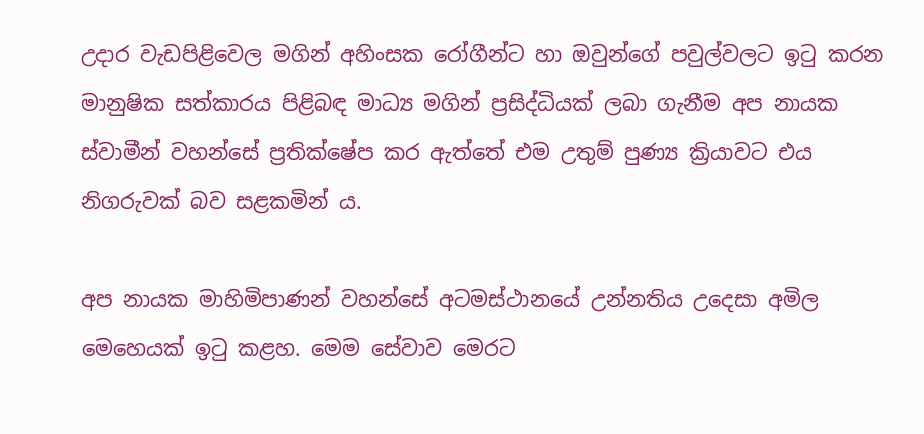උදාර වැඩපිළිවෙල මගින් අහිංසක රෝගීන්ට හා ඔවුන්ගේ පවුල්වලට ඉටු කරන මානුෂික සත්කාරය පිළිබඳ මාධ්‍ය මගින් ප්‍රසිද්ධියක් ලබා ගැනීම අප නායක ස්වාමීන් වහන්සේ ප්‍රතික්ෂේප කර ඇත්තේ එම උතුම් පුණ්‍ය ක්‍රියාවට එය නිගරුවක් බව සළකමින් ය.

අප නායක මාහිමිපාණන් වහන්සේ අටමස්ථානයේ උන්නතිය උදෙසා අමිල මෙහෙයක් ඉටු කළහ. මෙම සේවාව මෙරට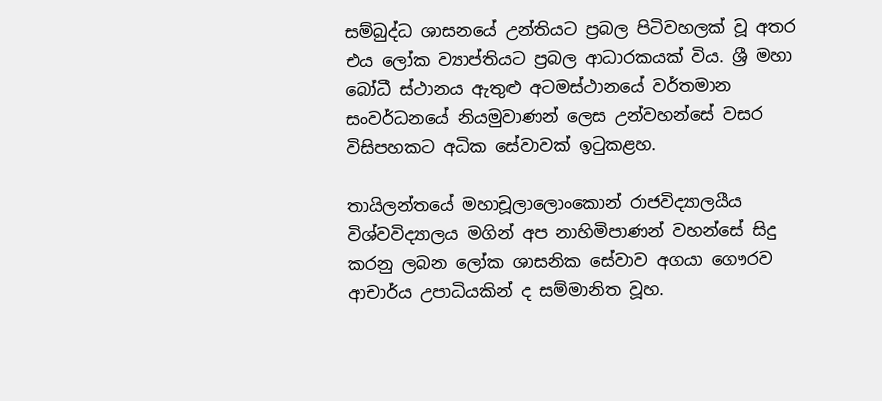සම්බුද්ධ ශාසනයේ උන්තියට ප්‍රබල පිටිවහලක් වූ අතර එය ලෝක ව්‍යාප්තියට ප්‍රබල ආධාරකයක් විය. ශ්‍රී මහා බෝධී ස්ථානය ඇතුළු අටමස්ථානයේ වර්තමාන සංවර්ධනයේ නියමුවාණන් ලෙස උන්වහන්සේ වසර විසිපහකට අධික සේවාවක් ඉටුකළහ.

තායිලන්තයේ මහාචූලාලොංකොන් රාජවිද්‍යාලයීය විශ්වවිද්‍යාලය මගින් අප නාහිමිපාණන් වහන්සේ සිදු කරනු ලබන ලෝක ශාසනික සේවාව අගයා ගෞරව ආචාර්ය උපාධියකින් ද සම්මානිත වූහ.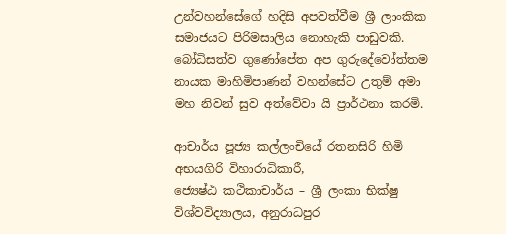උන්වහන්සේගේ හදිසි අපවත්වීම ශ්‍රී ලාංකික සමාජයට පිරිමසාලිය නොහැකි පාඩුවකි. බෝධිසත්ව ගුණෝපේත අප ගුරුදේවෝත්තම නායක මාහිමිපාණන් වහන්සේට උතුම් අමා මහ නිවන් සුව අත්වේවා යි ප්‍රාර්ථනා කරමි.

ආචාර්ය පූජ්‍ය කල්ලංචියේ රතනසිරි හිමි
අභයගිරි විහාරාධිකාරී,
ජ්‍යෙෂ්ඨ කථිකාචාර්ය – ශ්‍රී ලංකා භික්ෂු විශ්වවිද්‍යාලය, අනුරාධපුර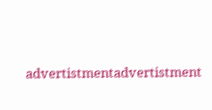advertistmentadvertistment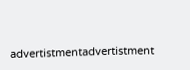advertistmentadvertistment